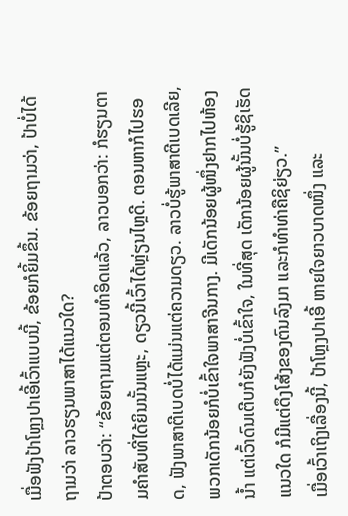ເມື່ອຟັງປ້າໂຫຼງປາເອີ້ເວົ້າແບບນີ້, ຂ້ອຍກໍຍິ້ມຂຶ້ນ. ຂ້ອຍຖາມວ່າ, ປ້າບໍ່ໄດ້ຖາມວ່າ ລາວຮຽນພາສາໄດ້ແນວໃດ?
ປ້າຕອບວ່າ: “ຂ້ອຍຖາມແຕ່ຕອນທຳອິດແລ້ວ, ລາວບອກວ່າ: ກໍຮຽນຕາມຄໍາສັບທີ່ໄດ້ຍິນນັ້ນແຫຼະ, ດຽວນີ້ເວົ້າໄດ້ຫຼ່ຽນໄຫຼດີ. ຕອນຫາກໍໄປຮອດ, ຟັງພາສາຕີເບດບໍ່ໄດ້ແມ່ນແຕ່ຄວາມດຽວ. ລາວບໍ່ຮູ້ພາສາຕີເບດເລີຍ, ພວກເດັກນ້ອຍກໍບໍ່ເຂົ້າໃຈພາສາຈີນກາງ. ມີເດັກນ້ອຍຜູ້ໜຶ່ງຢາກໄປຫ້ອງນ້ຳ ແຕ່ເວົ້າດົນເຕີບກໍຍັງຟັງບໍ່ເຂົ້າໃຈ, ໃນທີ່ສຸດ ເດັກນ້ອຍຜູ້ນັ້ນບໍ່ຮູ້ຊິເຮັດແນວໃດ ກໍມີແຕ່ດຶງໂສ້ງຂອງຕົນລົງມາ ແລະກໍທໍາທ່າຄືຊິຍ່ຽວ.”
ເມື່ອເວົ້າເຖິງເລື່ອງນີ້, ປ້າໂຫຼງປາເອີ້ ຫາຍໃຈຍາວບາດໜຶ່ງ ແລະ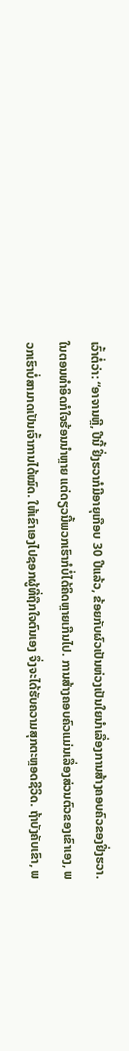ເວົ້າຕໍ່ວ່າ: “ອາຈານຫຼີ, ປີນີ້ ຢິ່ງຮວາກໍມີອາຍຸເກືອບ 30 ປີແລ້ວ, ຂ້ອຍກັບຜົວເປັນຫ່ວງເປັນໃຍນຳເລື່ອງການສ້າງຄອບຄົວຂອງຢິ່ງຮວາ. ໃນຕອນທຳອິດກໍໃຈຮ້ອນນໍາຫຼາຍ ແຕ່ດຽວນີ້ພວກເຮົາກໍບໍ່ໄດ້ຄິດຫຼາຍເກີນໄປ. ການສ້າງຄອບຄົວແມ່ນເລື່ອງສ່ວນຕົວຂອງເຂົາເອງ, ພວກເຮົາບໍ່ສາມາດເປັນເຈົ້າການໄດ້ໝົດ. ໃຫ້ເຂົາເອງໄປຊອກຜູ້ທີ່ຖືກໃຈຕົນເອງ ຈຶ່ງຈະໄດ້ຮັບຄວາມສຸກຕະຫຼອດຊີວິດ. ຖ້າບັງຄັບເຂົາ, ພ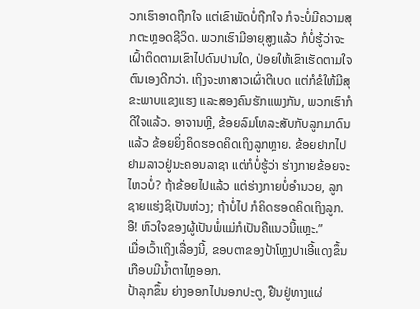ວກເຮົາອາດຖືກໃຈ ແຕ່ເຂົາພັດບໍ່ຖືກໃຈ ກໍຈະບໍ່ມີຄວາມສຸກຕະຫຼອດຊີວິດ. ພວກເຮົາມີອາຍຸສູງແລ້ວ ກໍບໍ່ຮູ້ວ່າຈະເຝົ້າຕິດຕາມເຂົາໄປດົນປານໃດ, ປ່ອຍໃຫ້ເຂົາເຮັດຕາມໃຈຕົນເອງດີກວ່າ. ເຖິງຈະຫາສາວເຜົ່າຕີເບດ ແຕ່ກໍຂໍໃຫ້ມີສຸຂະພາບແຂງແຮງ ແລະສອງຄົນຮັກແພງກັນ, ພວກເຮົາກໍດີໃຈແລ້ວ. ອາຈານຫຼີ, ຂ້ອຍລົມໂທລະສັບກັບລູກມາດົນແລ້ວ ຂ້ອຍຍິ່ງຄິດຮອດຄິດເຖິງລູກຫຼາຍ. ຂ້ອຍຢາກໄປຢາມລາວຢູ່ນະຄອນລາຊາ ແຕ່ກໍບໍ່ຮູ້ວ່າ ຮ່າງກາຍຂ້ອຍຈະໄຫວບໍ່? ຖ້າຂ້ອຍໄປແລ້ວ ແຕ່ຮ່າງກາຍບໍ່ອໍານວຍ, ລູກຊາຍແຮ່ງຊິເປັນຫ່ວງ; ຖ້າບໍ່ໄປ ກໍຄິດຮອດຄິດເຖິງລູກ. ອື! ຫົວໃຈຂອງຜູ້ເປັນພໍ່ແມ່ກໍເປັນຄືແນວນີ້ແຫຼະ.”
ເມື່ອເວົ້າເຖິງເລື່ອງນີ້, ຂອບຕາຂອງປ້າໂຫຼງປາເອີ້ແດງຂຶ້ນ ເກືອບມີນ້ຳຕາໄຫຼອອກ.
ປ້າລຸກຂຶ້ນ ຍ່າງອອກໄປນອກປະຕູ, ຢືນຢູ່ທາງແຜ່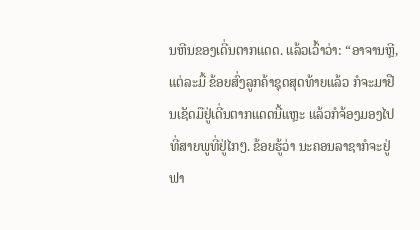ນຫີນຂອງເດີ່ນຕາກແດດ. ແລ້ວເວົ້າວ່າ: “ອາຈານຫຼີ, ແຕ່ລະມື້ ຂ້ອຍສົ່ງລູກຄ້າຊຸດສຸດທ້າຍແລ້ວ ກໍຈະມາຢືນເຊັດມືຢູ່ເດີ່ນຕາກແດດນີ້ແຫຼະ ແລ້ວກໍຈ້ອງມອງໄປທີ່ສາຍພູທີ່ຢູ່ໄກໆ. ຂ້ອຍຮູ້ວ່າ ນະຄອນລາຊາກໍຈະຢູ່ຟາ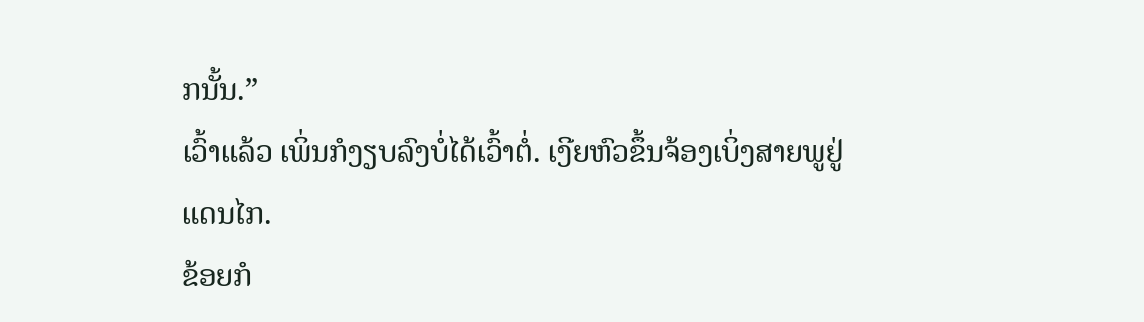ກນັ້ນ.”
ເວົ້າແລ້ວ ເພິ່ນກໍງຽບລົງບໍ່ໄດ້ເວົ້າຕໍ່. ເງີຍຫົວຂຶ້ນຈ້ອງເບິ່ງສາຍພູຢູ່ແດນໄກ.
ຂ້ອຍກໍ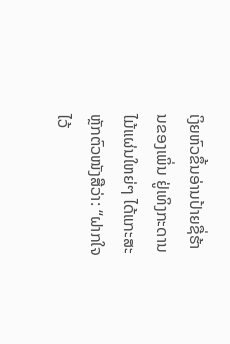ເງິຍຫົວຂຶ້ນອ່ານປ້າຍຊື່ຮ້ານຂອງເພິ່ນ ຢູ່ເທິງກະດານໄມ້ແຜ່ນໃຫຍ່ໆ ໄດ້ແກະສະຫຼັກຕົວໜັງສືວ່າ: “ຝາກໃຈໄວ້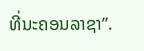ທີ່ນະຄອນລາຊາ”.